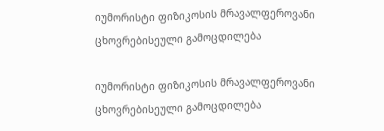იუმორისტი ფიზიკოსის მრავალფეროვანი ცხოვრებისეული გამოცდილება

იუმორისტი ფიზიკოსის მრავალფეროვანი ცხოვრებისეული გამოცდილება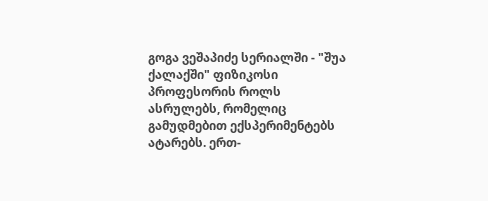გოგა ვეშაპიძე სერიალში - "შუა ქალაქში" ფიზიკოსი პროფესორის როლს ასრულებს, რომელიც გამუდმებით ექსპერიმენტებს ატარებს. ერთ-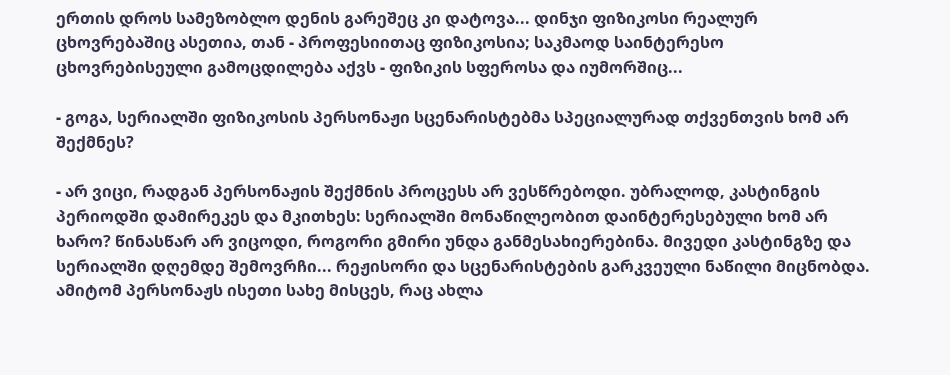ერთის დროს სამეზობლო დენის გარეშეც კი დატოვა... დინჯი ფიზიკოსი რეალურ ცხოვრებაშიც ასეთია, თან - პროფესიითაც ფიზიკოსია; საკმაოდ საინტერესო ცხოვრებისეული გამოცდილება აქვს - ფიზიკის სფეროსა და იუმორშიც...

- გოგა, სერიალში ფიზიკოსის პერსონაჟი სცენარისტებმა სპეციალურად თქვენთვის ხომ არ შექმნეს?

- არ ვიცი, რადგან პერსონაჟის შექმნის პროცესს არ ვესწრებოდი. უბრალოდ, კასტინგის პერიოდში დამირეკეს და მკითხეს: სერიალში მონაწილეობით დაინტერესებული ხომ არ ხარო? წინასწარ არ ვიცოდი, როგორი გმირი უნდა განმესახიერებინა. მივედი კასტინგზე და სერიალში დღემდე შემოვრჩი... რეჟისორი და სცენარისტების გარკვეული ნაწილი მიცნობდა. ამიტომ პერსონაჟს ისეთი სახე მისცეს, რაც ახლა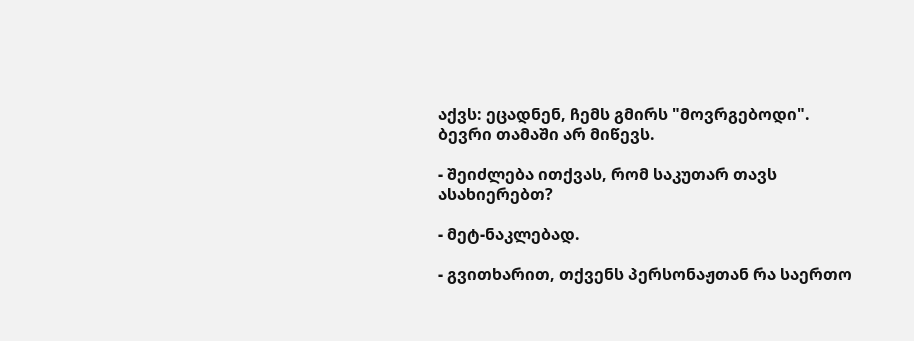აქვს: ეცადნენ, ჩემს გმირს "მოვრგებოდი". ბევრი თამაში არ მიწევს.

- შეიძლება ითქვას, რომ საკუთარ თავს ასახიერებთ?

- მეტ-ნაკლებად.

- გვითხარით, თქვენს პერსონაჟთან რა საერთო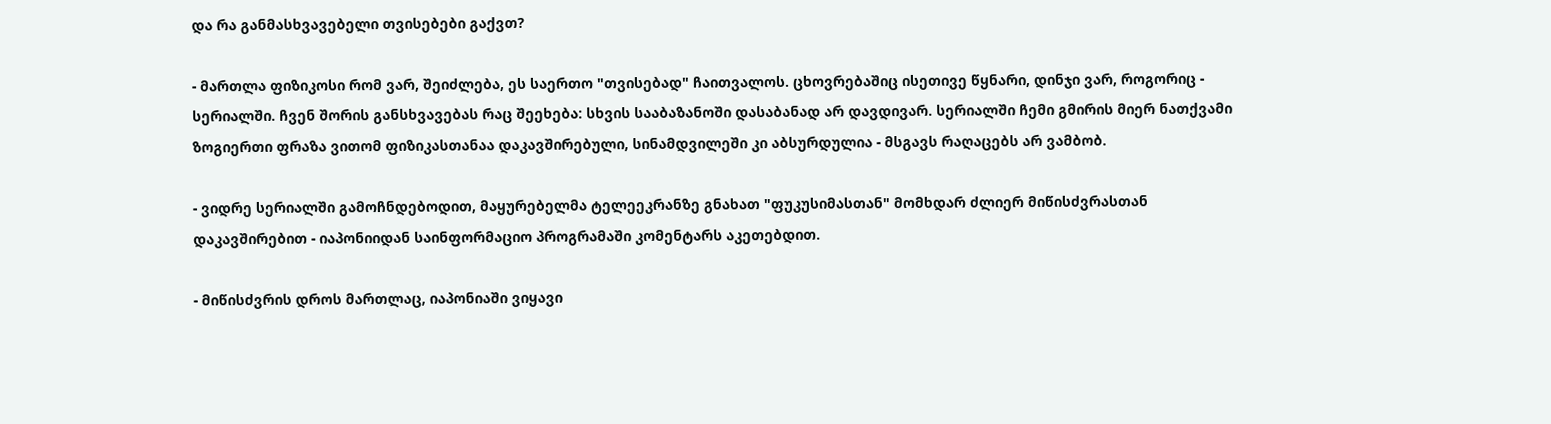და რა განმასხვავებელი თვისებები გაქვთ?

- მართლა ფიზიკოსი რომ ვარ, შეიძლება, ეს საერთო "თვისებად" ჩაითვალოს. ცხოვრებაშიც ისეთივე წყნარი, დინჯი ვარ, როგორიც - სერიალში. ჩვენ შორის განსხვავებას რაც შეეხება: სხვის სააბაზანოში დასაბანად არ დავდივარ. სერიალში ჩემი გმირის მიერ ნათქვამი ზოგიერთი ფრაზა ვითომ ფიზიკასთანაა დაკავშირებული, სინამდვილეში კი აბსურდულია - მსგავს რაღაცებს არ ვამბობ.

- ვიდრე სერიალში გამოჩნდებოდით, მაყურებელმა ტელეეკრანზე გნახათ "ფუკუსიმასთან" მომხდარ ძლიერ მიწისძვრასთან დაკავშირებით - იაპონიიდან საინფორმაციო პროგრამაში კომენტარს აკეთებდით.

- მიწისძვრის დროს მართლაც, იაპონიაში ვიყავი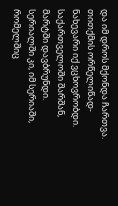და იმ დროს მქონდა ჩართვა. თითქმის ორწელიწად-ნახევარი იქ ვცხოვრობდი. საქართველოში შარშან, მარტში დავბრუნდი. სერიალში კი, იმ სერიაში, რომელშიც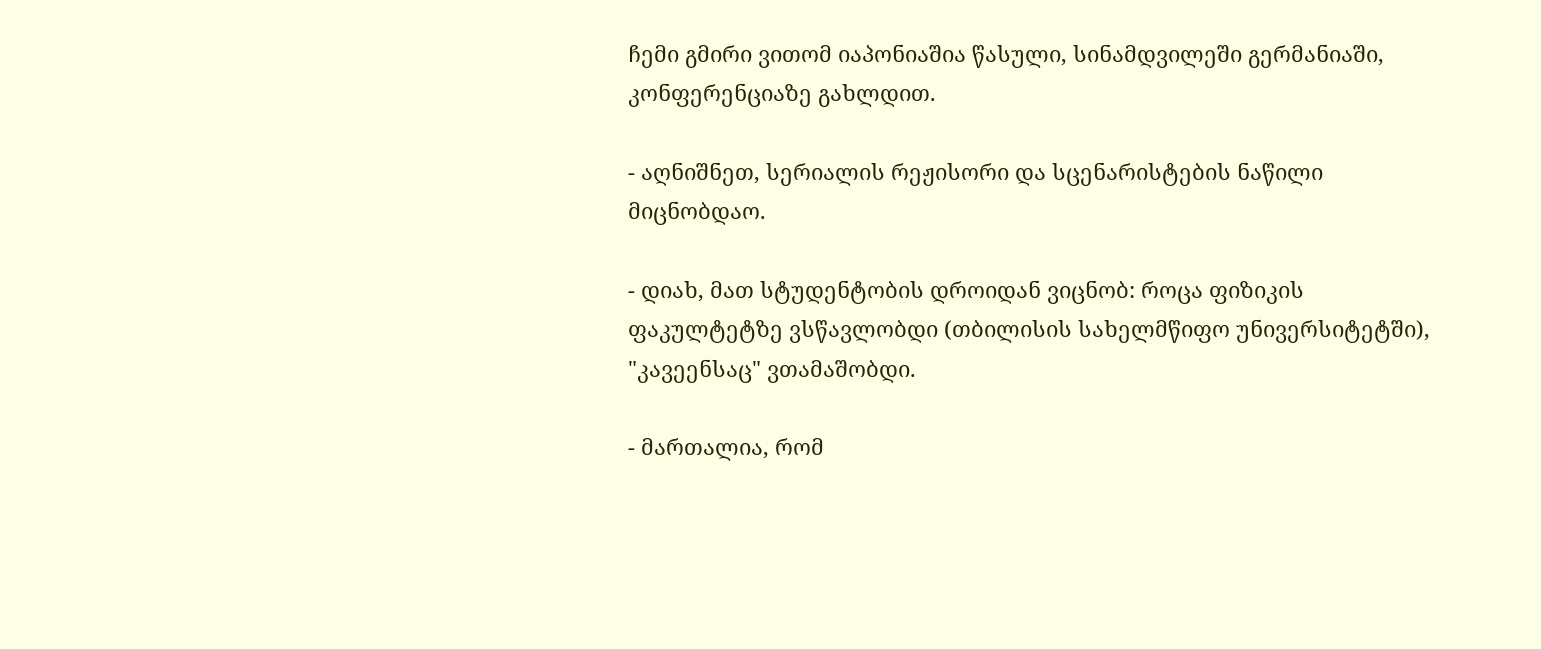ჩემი გმირი ვითომ იაპონიაშია წასული, სინამდვილეში გერმანიაში, კონფერენციაზე გახლდით.

- აღნიშნეთ, სერიალის რეჟისორი და სცენარისტების ნაწილი მიცნობდაო.

- დიახ, მათ სტუდენტობის დროიდან ვიცნობ: როცა ფიზიკის ფაკულტეტზე ვსწავლობდი (თბილისის სახელმწიფო უნივერსიტეტში), "კავეენსაც" ვთამაშობდი.

- მართალია, რომ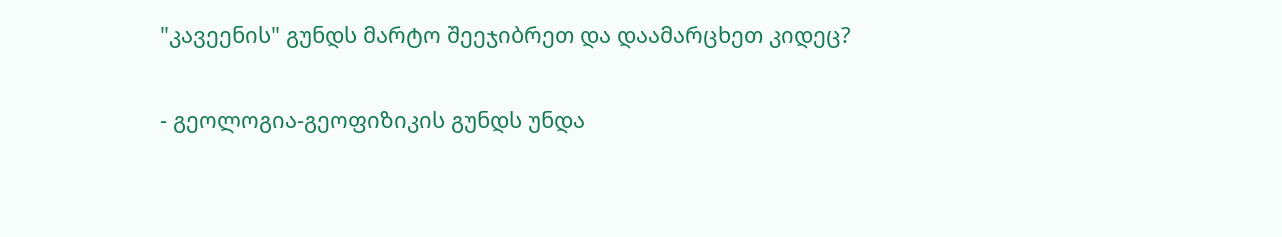"კავეენის" გუნდს მარტო შეეჯიბრეთ და დაამარცხეთ კიდეც?

- გეოლოგია-გეოფიზიკის გუნდს უნდა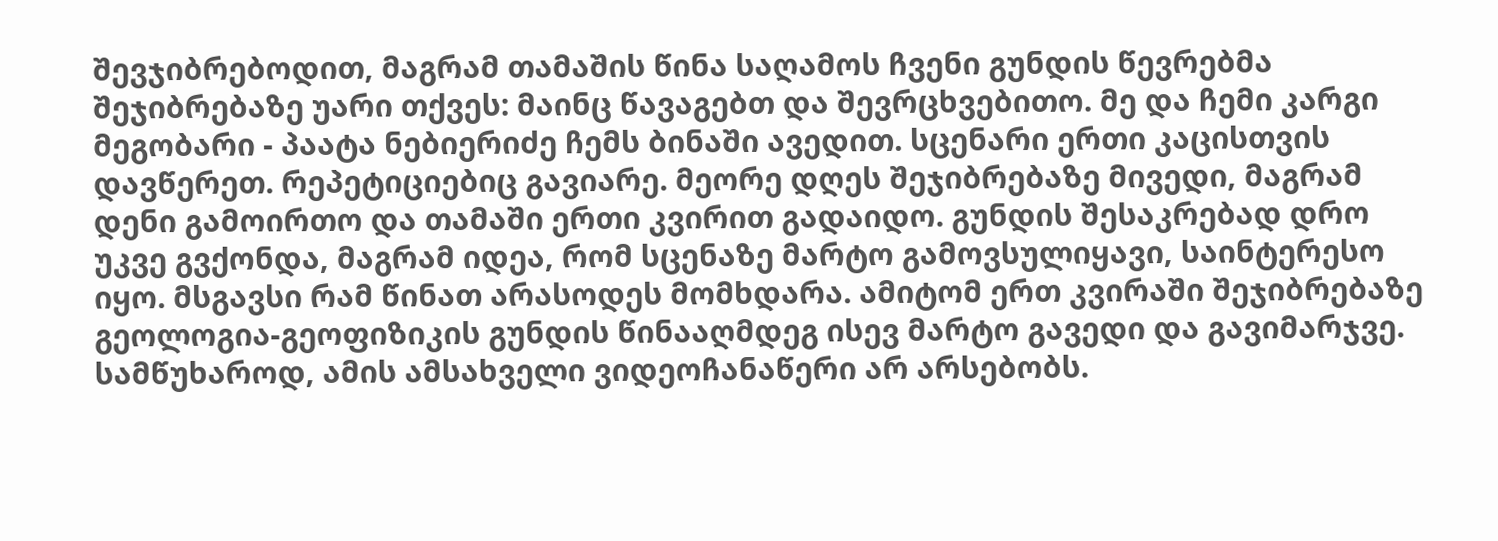შევჯიბრებოდით, მაგრამ თამაშის წინა საღამოს ჩვენი გუნდის წევრებმა შეჯიბრებაზე უარი თქვეს: მაინც წავაგებთ და შევრცხვებითო. მე და ჩემი კარგი მეგობარი - პაატა ნებიერიძე ჩემს ბინაში ავედით. სცენარი ერთი კაცისთვის დავწერეთ. რეპეტიციებიც გავიარე. მეორე დღეს შეჯიბრებაზე მივედი, მაგრამ დენი გამოირთო და თამაში ერთი კვირით გადაიდო. გუნდის შესაკრებად დრო უკვე გვქონდა, მაგრამ იდეა, რომ სცენაზე მარტო გამოვსულიყავი, საინტერესო იყო. მსგავსი რამ წინათ არასოდეს მომხდარა. ამიტომ ერთ კვირაში შეჯიბრებაზე გეოლოგია-გეოფიზიკის გუნდის წინააღმდეგ ისევ მარტო გავედი და გავიმარჯვე. სამწუხაროდ, ამის ამსახველი ვიდეოჩანაწერი არ არსებობს.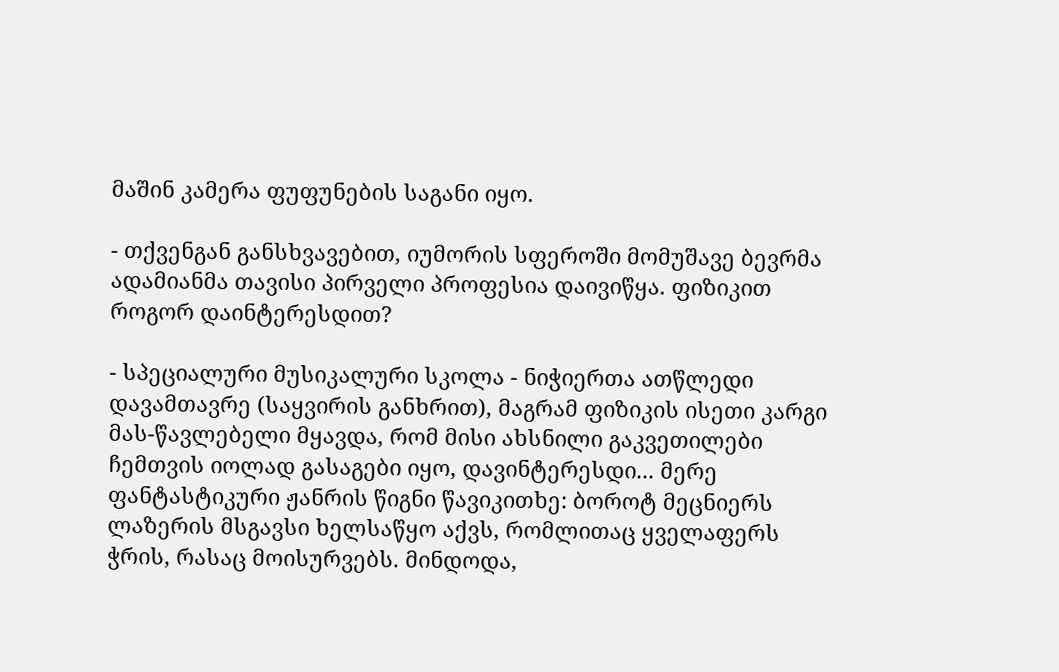მაშინ კამერა ფუფუნების საგანი იყო.

- თქვენგან განსხვავებით, იუმორის სფეროში მომუშავე ბევრმა ადამიანმა თავისი პირველი პროფესია დაივიწყა. ფიზიკით როგორ დაინტერესდით?

- სპეციალური მუსიკალური სკოლა - ნიჭიერთა ათწლედი დავამთავრე (საყვირის განხრით), მაგრამ ფიზიკის ისეთი კარგი მას-წავლებელი მყავდა, რომ მისი ახსნილი გაკვეთილები ჩემთვის იოლად გასაგები იყო, დავინტერესდი... მერე ფანტასტიკური ჟანრის წიგნი წავიკითხე: ბოროტ მეცნიერს ლაზერის მსგავსი ხელსაწყო აქვს, რომლითაც ყველაფერს ჭრის, რასაც მოისურვებს. მინდოდა,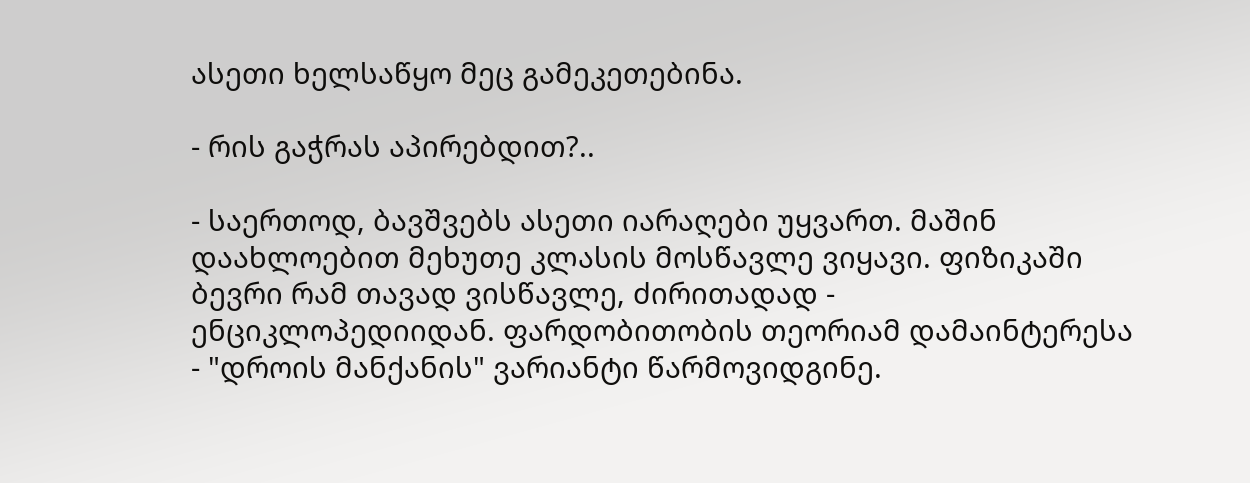ასეთი ხელსაწყო მეც გამეკეთებინა.

- რის გაჭრას აპირებდით?..

- საერთოდ, ბავშვებს ასეთი იარაღები უყვართ. მაშინ დაახლოებით მეხუთე კლასის მოსწავლე ვიყავი. ფიზიკაში ბევრი რამ თავად ვისწავლე, ძირითადად - ენციკლოპედიიდან. ფარდობითობის თეორიამ დამაინტერესა - "დროის მანქანის" ვარიანტი წარმოვიდგინე.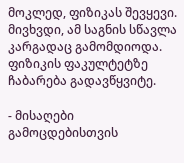მოკლედ, ფიზიკას შევყევი. მივხვდი, ამ საგნის სწავლა კარგადაც გამომდიოდა. ფიზიკის ფაკულტეტზე ჩაბარება გადავწყვიტე.

- მისაღები გამოცდებისთვის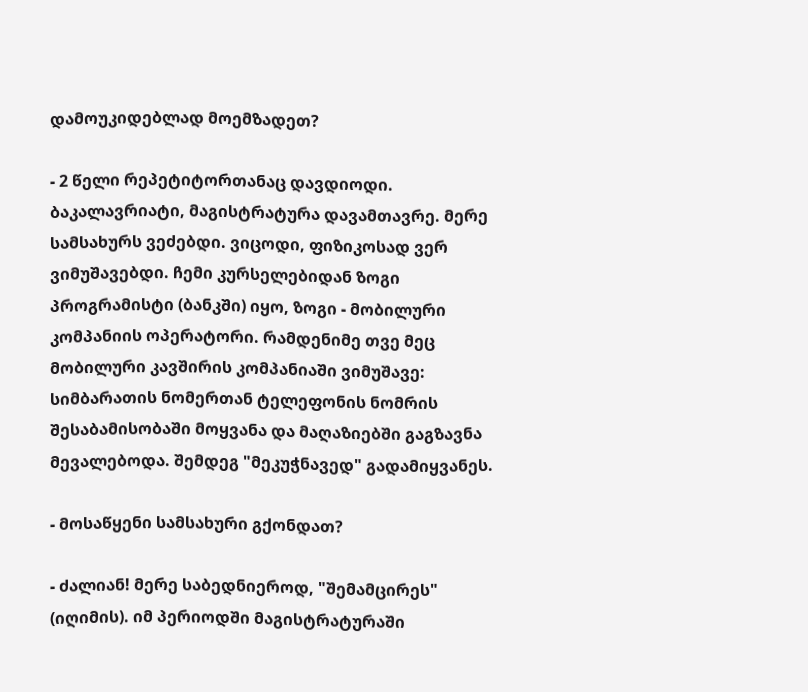დამოუკიდებლად მოემზადეთ?

- 2 წელი რეპეტიტორთანაც დავდიოდი. ბაკალავრიატი, მაგისტრატურა დავამთავრე. მერე სამსახურს ვეძებდი. ვიცოდი, ფიზიკოსად ვერ ვიმუშავებდი. ჩემი კურსელებიდან ზოგი პროგრამისტი (ბანკში) იყო, ზოგი - მობილური კომპანიის ოპერატორი. რამდენიმე თვე მეც მობილური კავშირის კომპანიაში ვიმუშავე: სიმბარათის ნომერთან ტელეფონის ნომრის შესაბამისობაში მოყვანა და მაღაზიებში გაგზავნა მევალებოდა. შემდეგ "მეკუჭნავედ" გადამიყვანეს.

- მოსაწყენი სამსახური გქონდათ?

- ძალიან! მერე საბედნიეროდ, "შემამცირეს" (იღიმის). იმ პერიოდში მაგისტრატურაში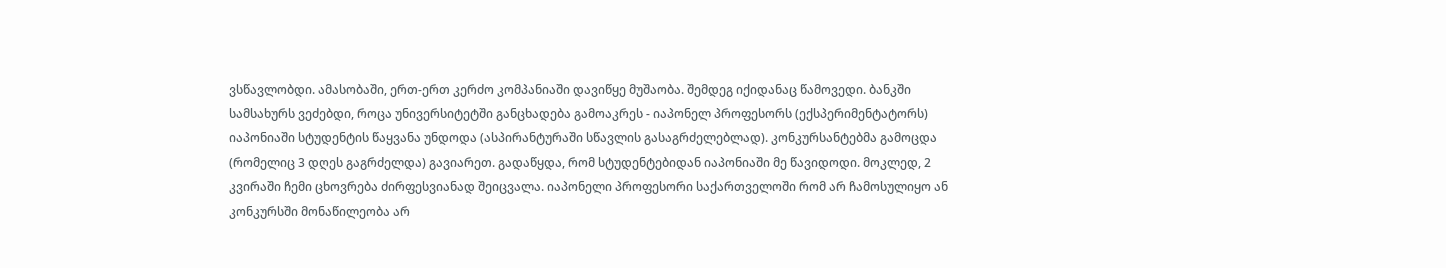ვსწავლობდი. ამასობაში, ერთ-ერთ კერძო კომპანიაში დავიწყე მუშაობა. შემდეგ იქიდანაც წამოვედი. ბანკში სამსახურს ვეძებდი, როცა უნივერსიტეტში განცხადება გამოაკრეს - იაპონელ პროფესორს (ექსპერიმენტატორს) იაპონიაში სტუდენტის წაყვანა უნდოდა (ასპირანტურაში სწავლის გასაგრძელებლად). კონკურსანტებმა გამოცდა (რომელიც 3 დღეს გაგრძელდა) გავიარეთ. გადაწყდა, რომ სტუდენტებიდან იაპონიაში მე წავიდოდი. მოკლედ, 2 კვირაში ჩემი ცხოვრება ძირფესვიანად შეიცვალა. იაპონელი პროფესორი საქართველოში რომ არ ჩამოსულიყო ან კონკურსში მონაწილეობა არ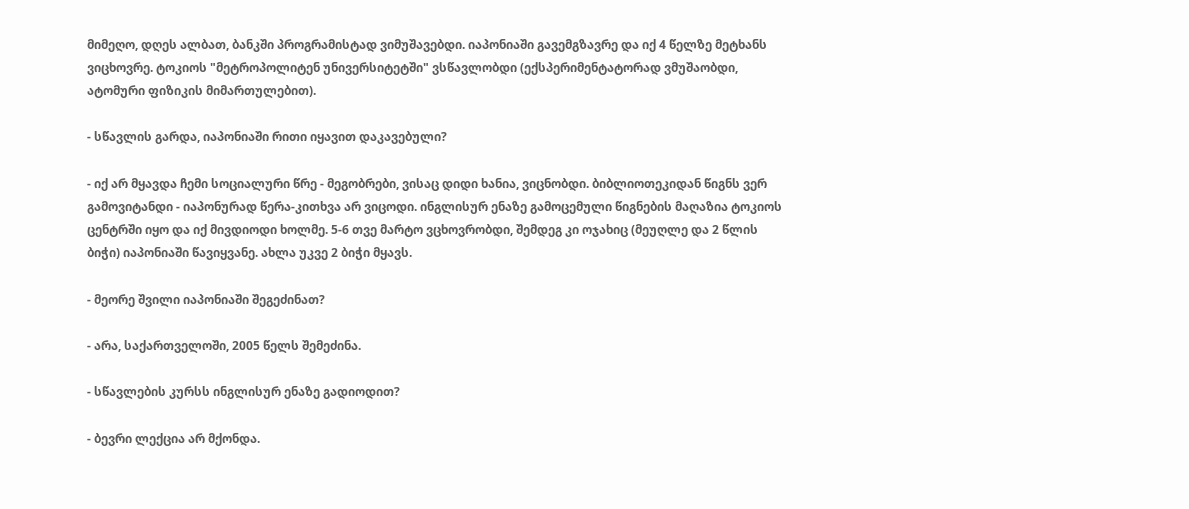მიმეღო, დღეს ალბათ, ბანკში პროგრამისტად ვიმუშავებდი. იაპონიაში გავემგზავრე და იქ 4 წელზე მეტხანს ვიცხოვრე. ტოკიოს "მეტროპოლიტენ უნივერსიტეტში" ვსწავლობდი (ექსპერიმენტატორად ვმუშაობდი, ატომური ფიზიკის მიმართულებით).

- სწავლის გარდა, იაპონიაში რითი იყავით დაკავებული?

- იქ არ მყავდა ჩემი სოციალური წრე - მეგობრები, ვისაც დიდი ხანია, ვიცნობდი. ბიბლიოთეკიდან წიგნს ვერ გამოვიტანდი - იაპონურად წერა-კითხვა არ ვიცოდი. ინგლისურ ენაზე გამოცემული წიგნების მაღაზია ტოკიოს ცენტრში იყო და იქ მივდიოდი ხოლმე. 5-6 თვე მარტო ვცხოვრობდი, შემდეგ კი ოჯახიც (მეუღლე და 2 წლის ბიჭი) იაპონიაში წავიყვანე. ახლა უკვე 2 ბიჭი მყავს.

- მეორე შვილი იაპონიაში შეგეძინათ?

- არა, საქართველოში, 2005 წელს შემეძინა.

- სწავლების კურსს ინგლისურ ენაზე გადიოდით?

- ბევრი ლექცია არ მქონდა.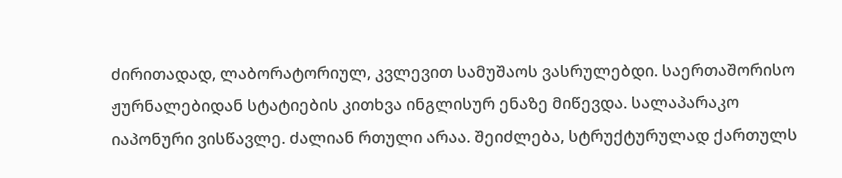ძირითადად, ლაბორატორიულ, კვლევით სამუშაოს ვასრულებდი. საერთაშორისო ჟურნალებიდან სტატიების კითხვა ინგლისურ ენაზე მიწევდა. სალაპარაკო იაპონური ვისწავლე. ძალიან რთული არაა. შეიძლება, სტრუქტურულად ქართულს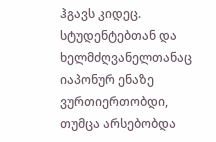ჰგავს კიდეც. სტუდენტებთან და ხელმძღვანელთანაც იაპონურ ენაზე ვურთიერთობდი, თუმცა არსებობდა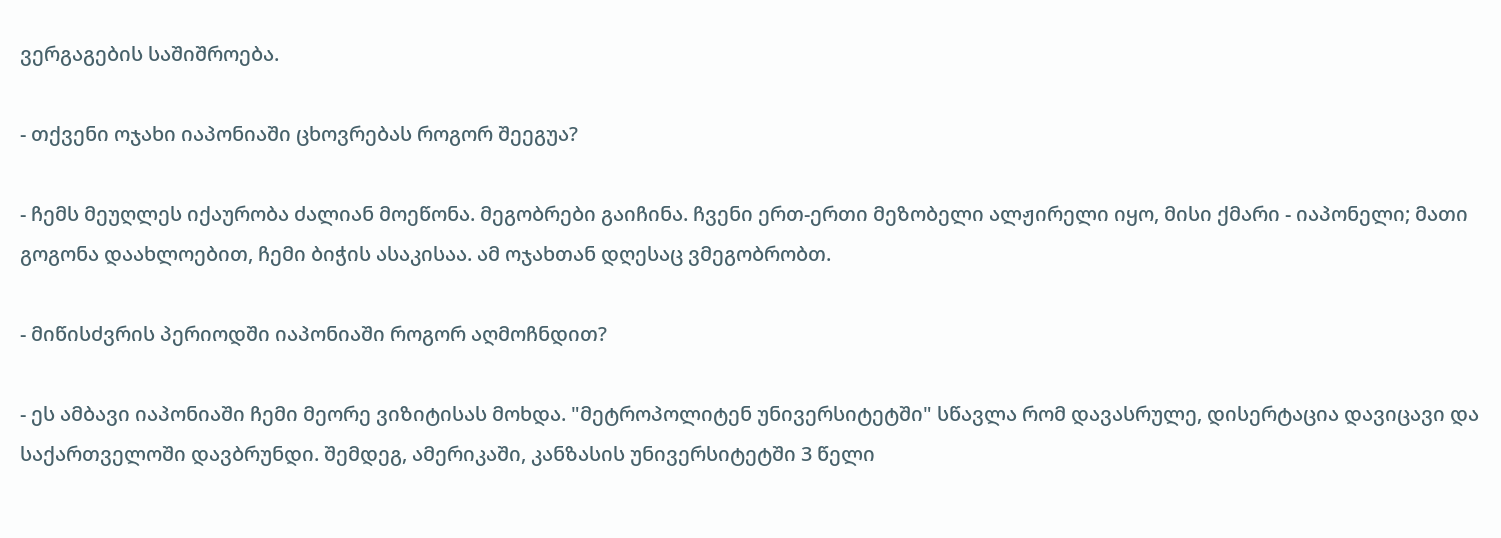ვერგაგების საშიშროება.

- თქვენი ოჯახი იაპონიაში ცხოვრებას როგორ შეეგუა?

- ჩემს მეუღლეს იქაურობა ძალიან მოეწონა. მეგობრები გაიჩინა. ჩვენი ერთ-ერთი მეზობელი ალჟირელი იყო, მისი ქმარი - იაპონელი; მათი გოგონა დაახლოებით, ჩემი ბიჭის ასაკისაა. ამ ოჯახთან დღესაც ვმეგობრობთ.

- მიწისძვრის პერიოდში იაპონიაში როგორ აღმოჩნდით?

- ეს ამბავი იაპონიაში ჩემი მეორე ვიზიტისას მოხდა. "მეტროპოლიტენ უნივერსიტეტში" სწავლა რომ დავასრულე, დისერტაცია დავიცავი და საქართველოში დავბრუნდი. შემდეგ, ამერიკაში, კანზასის უნივერსიტეტში 3 წელი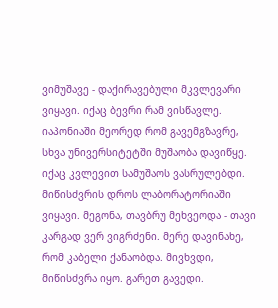ვიმუშავე - დაქირავებული მკვლევარი ვიყავი. იქაც ბევრი რამ ვისწავლე. იაპონიაში მეორედ რომ გავემგზავრე, სხვა უნივერსიტეტში მუშაობა დავიწყე. იქაც კვლევით სამუშაოს ვასრულებდი. მიწისძვრის დროს ლაბორატორიაში ვიყავი. მეგონა, თავბრუ მეხვეოდა - თავი კარგად ვერ ვიგრძენი. მერე დავინახე, რომ კაბელი ქანაობდა. მივხვდი, მიწისძვრა იყო. გარეთ გავედი.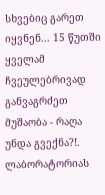სხვებიც გარეთ იყვნენ... 15 წუთში ყველამ ჩვეულებრივად განვაგრძეთ მუშაობა - რაღა უნდა გვექნა?!. ლაბორატორიას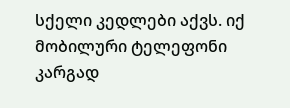სქელი კედლები აქვს. იქ მობილური ტელეფონი კარგად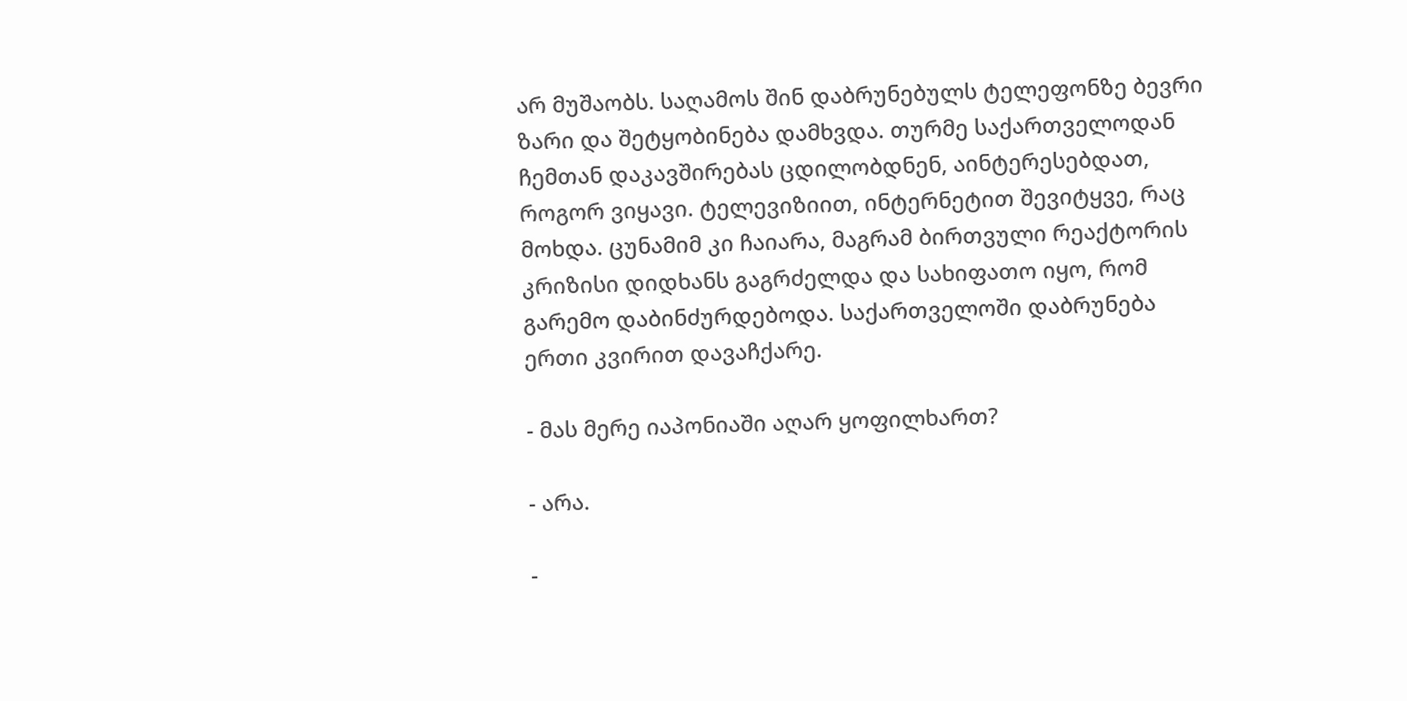არ მუშაობს. საღამოს შინ დაბრუნებულს ტელეფონზე ბევრი ზარი და შეტყობინება დამხვდა. თურმე საქართველოდან ჩემთან დაკავშირებას ცდილობდნენ, აინტერესებდათ, როგორ ვიყავი. ტელევიზიით, ინტერნეტით შევიტყვე, რაც მოხდა. ცუნამიმ კი ჩაიარა, მაგრამ ბირთვული რეაქტორის კრიზისი დიდხანს გაგრძელდა და სახიფათო იყო, რომ გარემო დაბინძურდებოდა. საქართველოში დაბრუნება ერთი კვირით დავაჩქარე.

- მას მერე იაპონიაში აღარ ყოფილხართ?

- არა.

-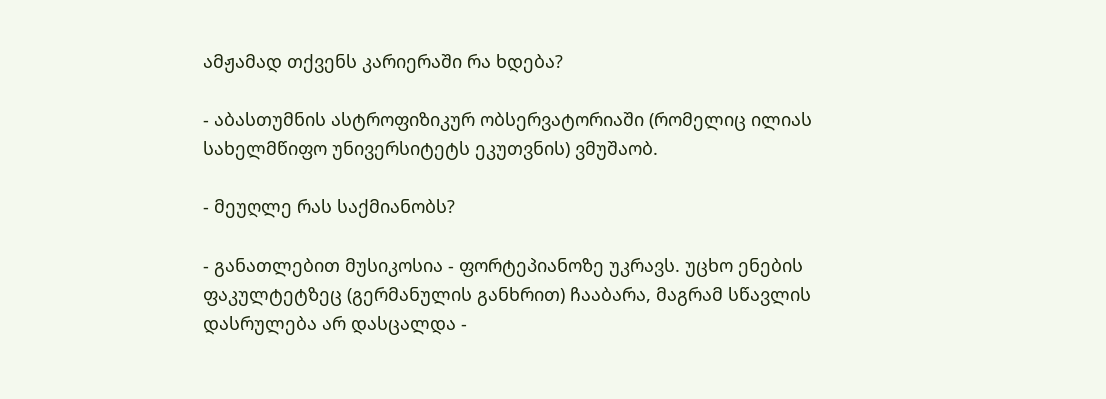ამჟამად თქვენს კარიერაში რა ხდება?

- აბასთუმნის ასტროფიზიკურ ობსერვატორიაში (რომელიც ილიას სახელმწიფო უნივერსიტეტს ეკუთვნის) ვმუშაობ.

- მეუღლე რას საქმიანობს?

- განათლებით მუსიკოსია - ფორტეპიანოზე უკრავს. უცხო ენების ფაკულტეტზეც (გერმანულის განხრით) ჩააბარა, მაგრამ სწავლის დასრულება არ დასცალდა -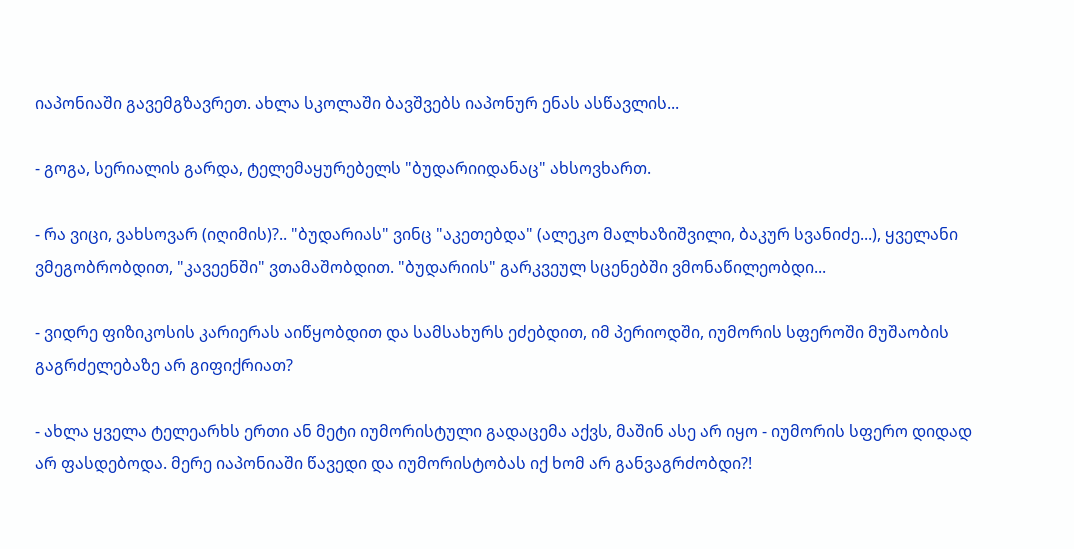იაპონიაში გავემგზავრეთ. ახლა სკოლაში ბავშვებს იაპონურ ენას ასწავლის...

- გოგა, სერიალის გარდა, ტელემაყურებელს "ბუდარიიდანაც" ახსოვხართ.

- რა ვიცი, ვახსოვარ (იღიმის)?.. "ბუდარიას" ვინც "აკეთებდა" (ალეკო მალხაზიშვილი, ბაკურ სვანიძე...), ყველანი ვმეგობრობდით, "კავეენში" ვთამაშობდით. "ბუდარიის" გარკვეულ სცენებში ვმონაწილეობდი...

- ვიდრე ფიზიკოსის კარიერას აიწყობდით და სამსახურს ეძებდით, იმ პერიოდში, იუმორის სფეროში მუშაობის გაგრძელებაზე არ გიფიქრიათ?

- ახლა ყველა ტელეარხს ერთი ან მეტი იუმორისტული გადაცემა აქვს, მაშინ ასე არ იყო - იუმორის სფერო დიდად არ ფასდებოდა. მერე იაპონიაში წავედი და იუმორისტობას იქ ხომ არ განვაგრძობდი?!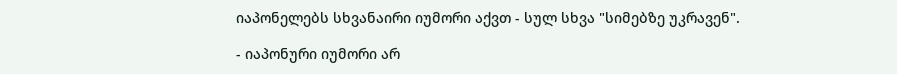იაპონელებს სხვანაირი იუმორი აქვთ - სულ სხვა "სიმებზე უკრავენ".

- იაპონური იუმორი არ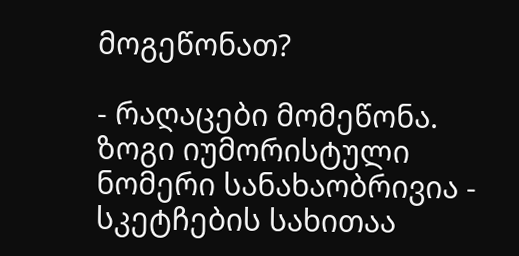მოგეწონათ?

- რაღაცები მომეწონა. ზოგი იუმორისტული ნომერი სანახაობრივია - სკეტჩების სახითაა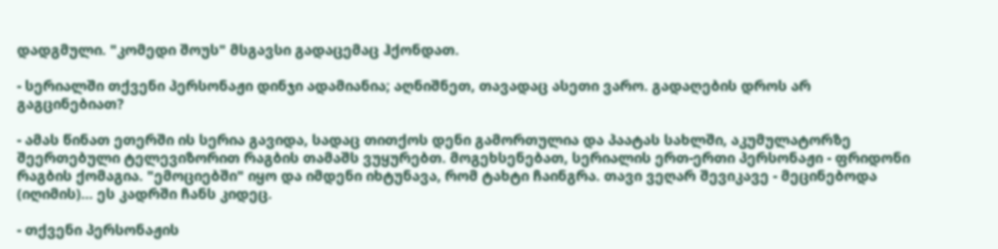დადგმული. "კომედი შოუს" მსგავსი გადაცემაც ჰქონდათ.

- სერიალში თქვენი პერსონაჟი დინჯი ადამიანია; აღნიშნეთ, თავადაც ასეთი ვარო. გადაღების დროს არ გაგცინებიათ?

- ამას წინათ ეთერში ის სერია გავიდა, სადაც თითქოს დენი გამორთულია და პაატას სახლში, აკუმულატორზე შეერთებული ტელევიზორით რაგბის თამაშს ვუყურებთ. მოგეხსენებათ, სერიალის ერთ-ერთი პერსონაჟი - ფრიდონი რაგბის ქომაგია. "ემოციებში" იყო და იმდენი იხტუნავა, რომ ტახტი ჩაინგრა. თავი ვეღარ შევიკავე - მეცინებოდა (იღიმის)... ეს კადრში ჩანს კიდეც.

- თქვენი პერსონაჟის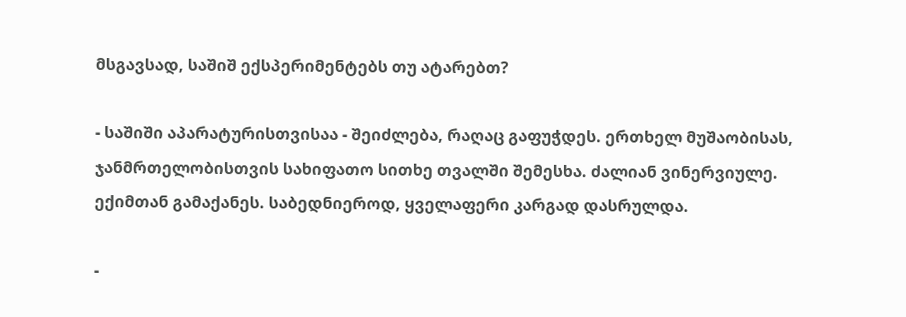მსგავსად, საშიშ ექსპერიმენტებს თუ ატარებთ?

- საშიში აპარატურისთვისაა - შეიძლება, რაღაც გაფუჭდეს. ერთხელ მუშაობისას, ჯანმრთელობისთვის სახიფათო სითხე თვალში შემესხა. ძალიან ვინერვიულე. ექიმთან გამაქანეს. საბედნიეროდ, ყველაფერი კარგად დასრულდა.

-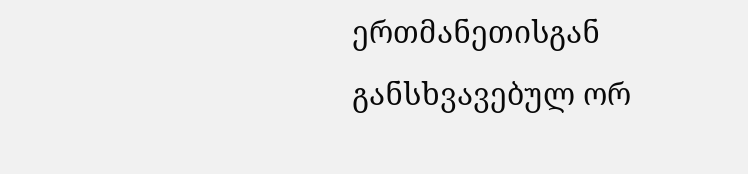ერთმანეთისგან განსხვავებულ ორ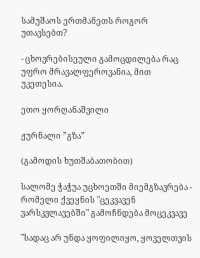სამუშაოს ერთმანეთს როგორ უთავსებთ?

- ცხოვრებისეული გამოცდილება რაც უფრო მრავალფეროვანია, მით უკეთესია.

ეთო ყორღანაშვილი

ჟურნალი ”გზა”

(გამოდის ხუთშაბათობით)

სალომე ჭაჭუა უცხოეთში მიემგზავრება - რომელი ქვეყნის "ცეკვავენ ვარსკვლავებში" გამოჩნდება მოცეკვავე

"სადაც არ უნდა ყოფილიყო, ყოველთვის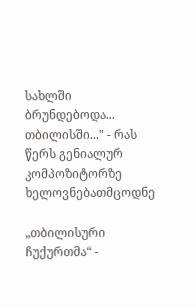სახლში ბრუნდებოდა... თბილისში..." - რას წერს გენიალურ კომპოზიტორზე ხელოვნებათმცოდნე

„თბილისური ჩუქურთმა“ -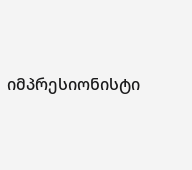იმპრესიონისტი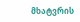მხატვრის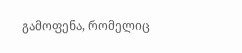გამოფენა, რომელიც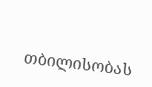თბილისობას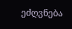ეძღვნება